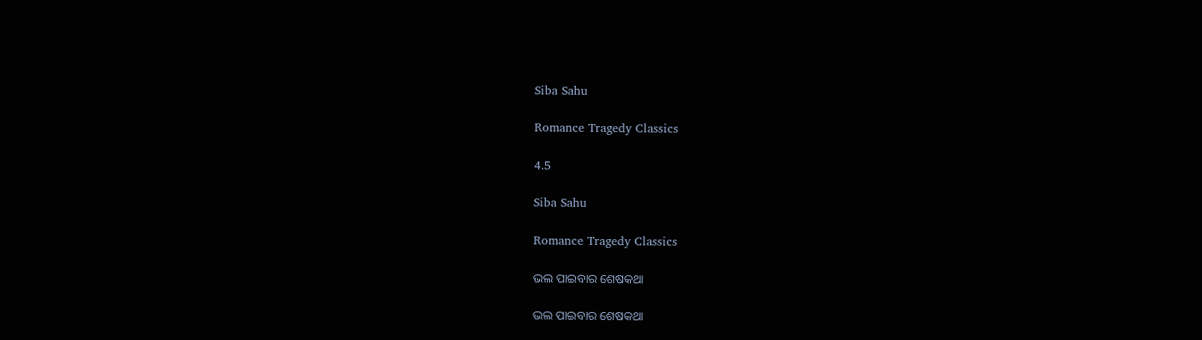Siba Sahu

Romance Tragedy Classics

4.5

Siba Sahu

Romance Tragedy Classics

ଭଲ ପାଇବାର ଶେଷକଥା

ଭଲ ପାଇବାର ଶେଷକଥା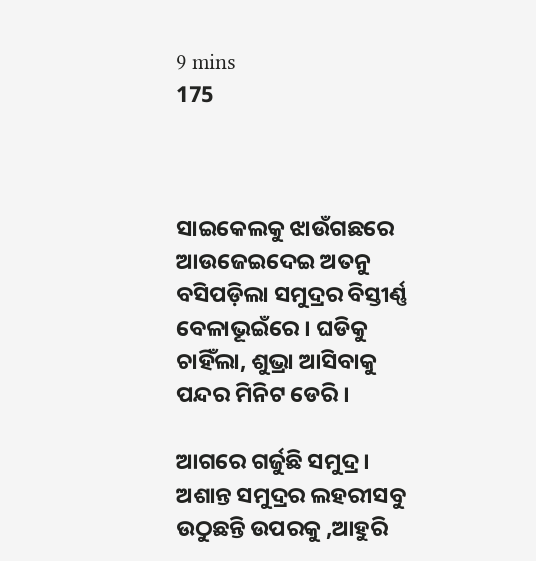9 mins
175



ସାଇକେଲକୁ ଝାଉଁଗଛରେ ଆଉଜେଇଦେଇ ଅତନୁ ବସିପଡ଼ିଲା ସମୁଦ୍ରର ବିସ୍ତୀର୍ଣ୍ଣ ବେଳାଭୂଇଁରେ । ଘଡିକୁ ଚାହିଁଲା, ଶୁଭ୍ରା ଆସିବାକୁ ପନ୍ଦର ମିନିଟ ଡେରି ।

ଆଗରେ ଗର୍ଜୁଛି ସମୁଦ୍ର । ଅଶାନ୍ତ ସମୁଦ୍ରର ଲହରୀସବୁ ଉଠୁଛନ୍ତି ଉପରକୁ ,ଆହୁରି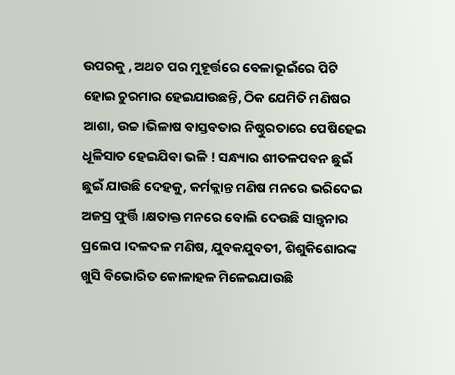ଉପରକୁ , ଅଥଚ ପର ମୁହୂର୍ତ୍ତରେ ବେଳାଭୂଇଁରେ ପିଟି ହୋଇ ଚୁରମାର ହେଇଯାଉଛନ୍ତି, ଠିକ ଯେମିତି ମଣିଷର ଆଶା, ଉଚ୍ଚ।ଭିଳାଷ ବାସ୍ତବତାର ନିଷ୍ଠୁରତାରେ ପେଷିହେଇ ଧୂଳିସାତ ହେଇଯିବା ଭଳି ! ସନ୍ଧ୍ୟାର ଶୀତଳପବନ ଛୁଇଁ ଛୁଇଁ ଯାଉଛି ଦେହକୁ, କର୍ମକ୍ଲାନ୍ତ ମଣିଷ ମନରେ ଭରିଦେଇ ଅଜସ୍ର ଫୁର୍ତ୍ତି ।କ୍ଷତାକ୍ତ ମନରେ ବୋଲି ଦେଉଛି ସାନ୍ତ୍ବନାର ପ୍ରଲେପ ।ଦଳଦଳ ମଣିଷ, ଯୁବକଯୁବତୀ, ଶିଶୁକିଶୋରଙ୍କ ଖୁସି ବିଭୋରିତ କୋଳାହଳ ମିଳେଇଯାଉଛି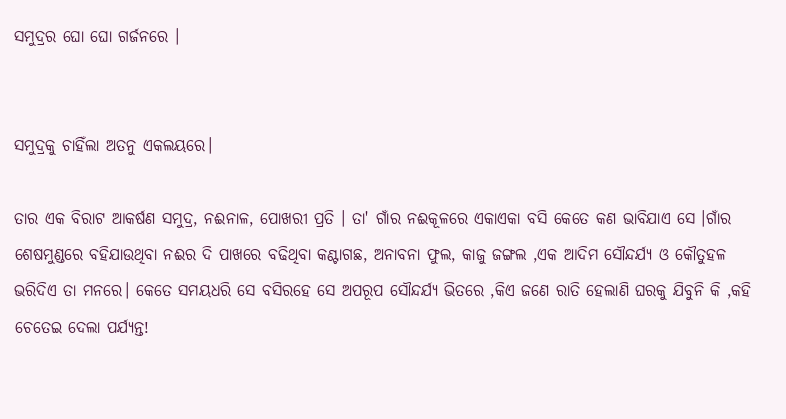ସମୁଦ୍ରର ଘୋ ଘୋ ଗର୍ଜନରେ ।


ସମୁଦ୍ରକୁ ଚାହିଁଲା ଅତନୁ ଏକଲୟରେ।

ତାର ଏକ ବିରାଟ ଆକର୍ଷଣ ସମୁଦ୍ର, ନଈନାଳ, ପୋଖରୀ ପ୍ରତି । ତା' ଗାଁର ନଈକୂଳରେ ଏକାଏକା ବସି କେତେ କଣ ଭାବିଯାଏ ସେ ।ଗାଁର ଶେଷମୁଣ୍ଡରେ ବହିଯାଉଥିବା ନଈର ଦି ପାଖରେ ବଢିଥିବା କଣ୍ଟାଗଛ, ଅନାବନା ଫୁଲ, କାଜୁ ଜଙ୍ଗଲ ,ଏକ ଆଦିମ ସୌନ୍ଦର୍ଯ୍ୟ ଓ କୌତୁହଳ ଭରିଦିଏ ତା ମନରେ। କେତେ ସମୟଧରି ସେ ବସିରହେ ସେ ଅପରୂପ ସୌନ୍ଦର୍ଯ୍ୟ ଭିତରେ ,କିଏ ଜଣେ ରାତି ହେଲାଣି ଘରକୁ ଯିବୁନି କି ,କହି ଚେତେଇ ଦେଲା ପର୍ଯ୍ୟନ୍ତ!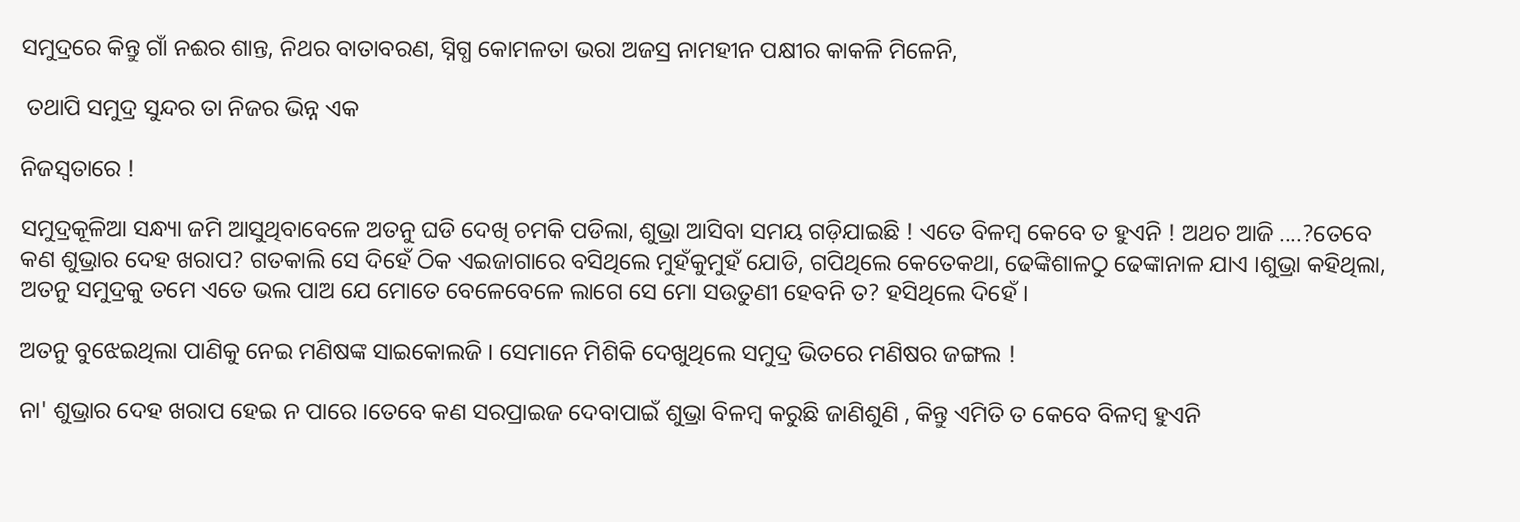ସମୁଦ୍ରରେ କିନ୍ତୁ ଗାଁ ନଈର ଶାନ୍ତ, ନିଥର ବାତାବରଣ, ସ୍ନିଗ୍ଧ କୋମଳତା ଭରା ଅଜସ୍ର ନାମହୀନ ପକ୍ଷୀର କାକଳି ମିଳେନି,

 ତଥାପି ସମୁଦ୍ର ସୁନ୍ଦର ତା ନିଜର ଭିନ୍ନ ଏକ

ନିଜସ୍ବତାରେ !

ସମୁଦ୍ରକୂଳିଆ ସନ୍ଧ୍ୟା ଜମି ଆସୁଥିବାବେଳେ ଅତନୁ ଘଡି ଦେଖି ଚମକି ପଡିଲା, ଶୁଭ୍ରା ଆସିବା ସମୟ ଗଡ଼ିଯାଇଛି ! ଏତେ ବିଳମ୍ବ କେବେ ତ ହୁଏନି ! ଅଥଚ ଆଜି ....?ତେବେ କଣ ଶୁଭ୍ରାର ଦେହ ଖରାପ? ଗତକାଲି ସେ ଦିହେଁ ଠିକ ଏଇଜାଗାରେ ବସିଥିଲେ ମୁହଁକୁମୁହଁ ଯୋଡି, ଗପିଥିଲେ କେତେକଥା, ଢେଙ୍କିଶାଳଠୁ ଢେଙ୍କାନାଳ ଯାଏ ।ଶୁଭ୍ରା କହିଥିଲା, ଅତନୁ ସମୁଦ୍ରକୁ ତମେ ଏତେ ଭଲ ପାଅ ଯେ ମୋତେ ବେଳେବେଳେ ଲାଗେ ସେ ମୋ ସଉତୁଣୀ ହେବନି ତ? ହସିଥିଲେ ଦିହେଁ ।

ଅତନୁ ବୁଝେଇଥିଲା ପାଣିକୁ ନେଇ ମଣିଷଙ୍କ ସାଇକୋଲଜି । ସେମାନେ ମିଶିକି ଦେଖୁଥିଲେ ସମୁଦ୍ର ଭିତରେ ମଣିଷର ଜଙ୍ଗଲ !

ନା' ଶୁଭ୍ରାର ଦେହ ଖରାପ ହେଇ ନ ପାରେ ।ତେବେ କଣ ସରପ୍ରାଇଜ ଦେବାପାଇଁ ଶୁଭ୍ରା ବିଳମ୍ବ କରୁଛି ଜାଣିଶୁଣି , କିନ୍ତୁ ଏମିତି ତ କେବେ ବିଳମ୍ବ ହୁଏନି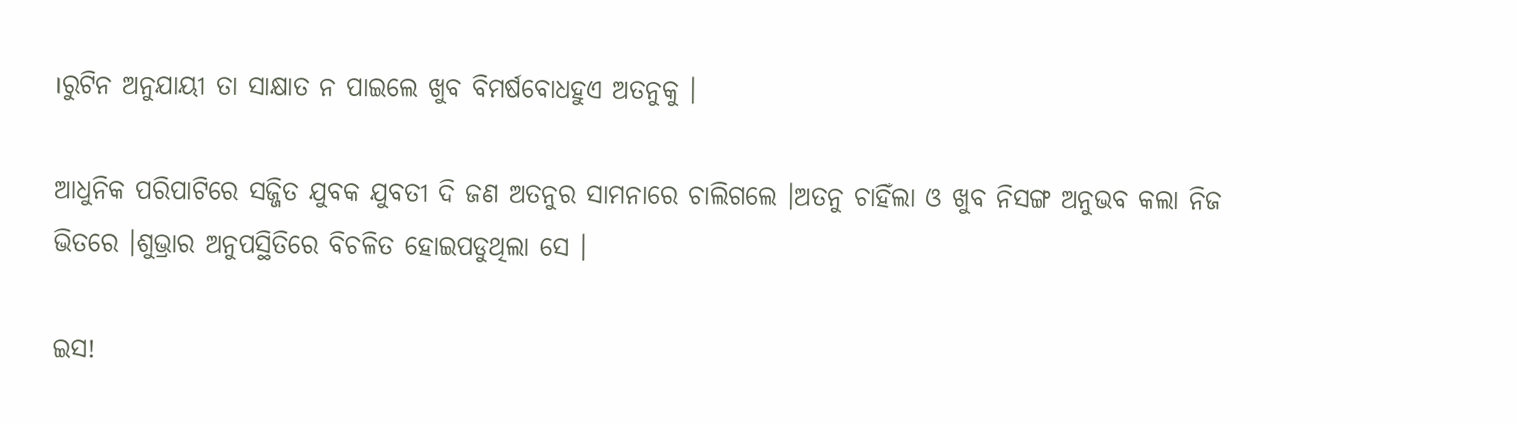।ରୁଟିନ ଅନୁଯାୟୀ ତା ସାକ୍ଷାତ ନ ପାଇଲେ ଖୁବ ବିମର୍ଷବୋଧହୁଏ ଅତନୁକୁ ।

ଆଧୁନିକ ପରିପାଟିରେ ସଜ୍ଜିତ ଯୁବକ ଯୁବତୀ ଦି ଜଣ ଅତନୁର ସାମନାରେ ଚାଲିଗଲେ ।ଅତନୁ ଚାହିଁଲା ଓ ଖୁବ ନିସଙ୍ଗ ଅନୁଭବ କଲା ନିଜ ଭିତରେ ।ଶୁଭ୍ରାର ଅନୁପସ୍ଥିତିରେ ବିଚଳିତ ହୋଇପଡୁଥିଲା ସେ ।

ଇସ!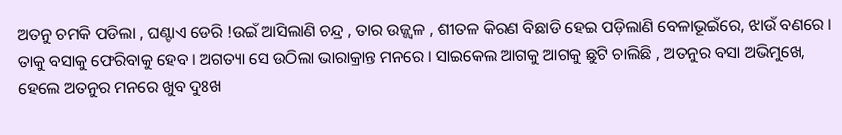ଅତନୁ ଚମକି ପଡିଲା , ଘଣ୍ଟାଏ ଡେରି !ଉଇଁ ଆସିଲାଣି ଚନ୍ଦ୍ର , ତାର ଉଜ୍ଜ୍ୱଳ , ଶୀତଳ କିରଣ ବିଛାଡି ହେଇ ପଡ଼ିଲାଣି ବେଳାଭୂଇଁରେ, ଝାଉଁ ବଣରେ । ତାକୁ ବସାକୁ ଫେରିବାକୁ ହେବ । ଅଗତ୍ୟା ସେ ଉଠିଲା ଭାରାକ୍ରାନ୍ତ ମନରେ । ସାଇକେଲ ଆଗକୁ ଆଗକୁ ଛୁଟି ଚାଲିଛି , ଅତନୁର ବସା ଅଭିମୁଖେ, ହେଲେ ଅତନୁର ମନରେ ଖୁବ ଦୁଃଖ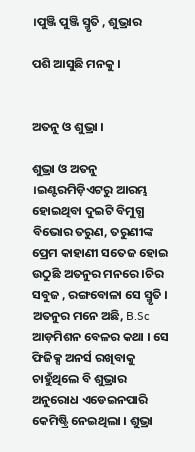।ପୁଞ୍ଜି ପୁଞ୍ଜି ସ୍ମୃତି , ଶୁଭ୍ରାର

ପଶି ଆସୁଛି ମନକୁ ।


ଅତନୁ ଓ ଶୁଭ୍ରା ।

ଶୁଭ୍ରା ଓ ଅତନୁ ।ଇଣ୍ଟରମିଡ଼ିଏଟରୁ ଆରମ୍ଭ ହୋଇଥିବା ଦୁଇଟି ବିମୁଗ୍ଧ ବିଭୋର ତରୁଣ, ତରୁଣୀଙ୍କ ପ୍ରେମ କାହାଣୀ ସତେଜ ହୋଇ ଉଠୁଛି ଅତନୁର ମନରେ ।ଚିର ସବୁଜ , ରଙ୍ଗବୋଳା ସେ ସ୍ମୃତି । ଅତନୁର ମନେ ଅଛି, B.Sc ଆଡ଼ମିଶନ ବେଳର କଥା । ସେ ଫିଜିକ୍ସ ଅନର୍ସ ରଖିବାକୁ ଚାହୁଁଥିଲେ ବି ଶୁଭ୍ରାର ଅନୁରୋଧ ଏଡେଇନପାରି କେମିଷ୍ଟ୍ରି ନେଇଥିଲା । ଶୁଭ୍ରା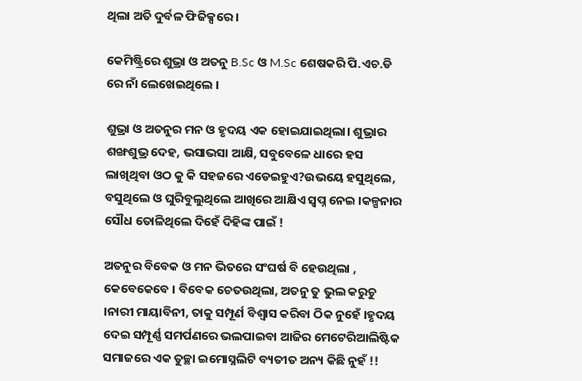ଥିଲା ଅତି ଦୁର୍ବଳ ଫିଜିକ୍ସରେ ।

କେମିଷ୍ଟ୍ରିରେ ଶୁଭ୍ରା ଓ ଅତନୁ B.Sc ଓ M.Sc ଶେଷକରି ପି.ଏଚ.ଡି ରେ ନାଁ ଲେଖେଇଥିଲେ ।

ଶୁଭ୍ରା ଓ ଅତନୁର ମନ ଓ ହୃଦୟ ଏକ ହୋଇଯାଇଥିଲା। ଶୁଭ୍ରାର ଶଙ୍ଖଶୁଭ୍ର ଦେହ, ଭସାଭସା ଆକ୍ଷି, ସବୁବେଳେ ଧାରେ ହସ ଲାଖିଥିବା ଓଠ କୁ କି ସହଜରେ ଏଡେଇହୁଏ?ଉଭୟେ ହସୁଥିଲେ, ବସୁଥିଲେ ଓ ଘୁରିବୁଲୁଥିଲେ ଆଖିରେ ଆକ୍ଷିଏ ସ୍ୱପ୍ନ ନେଇ ।କଳ୍ପନାର ସୌଧ ତୋଳିଥିଲେ ଦିହେଁ ଦିହିଙ୍କ ପାଇଁ !

ଅତନୁର ବିବେକ ଓ ମନ ଭିତରେ ସଂଘର୍ଷ ବି ହେଉଥିଲା , କେବେକେବେ । ବିବେକ ଚେତଉଥିଲା, ଅତନୁ ତୁ ଭୁଲ କରୁଚୁ ।ନାରୀ ମାୟାବିନୀ, ତାକୁ ସମ୍ପୂର୍ଣ ବିଶ୍ୱାସ କରିବା ଠିକ ନୁହେଁ ।ହୃଦୟ ଦେଇ ସମ୍ପୂର୍ଣ୍ଣ ସମର୍ପଣରେ ଭଲପାଇବା ଆଜିର ମେଟେରିଆଲିଷ୍ଟିକ ସମାଜରେ ଏକ ତୁଚ୍ଛା ଇମୋସ୍ନଲିଟି ବ୍ୟତୀତ ଅନ୍ୟ କିଛି ନୁହଁ !!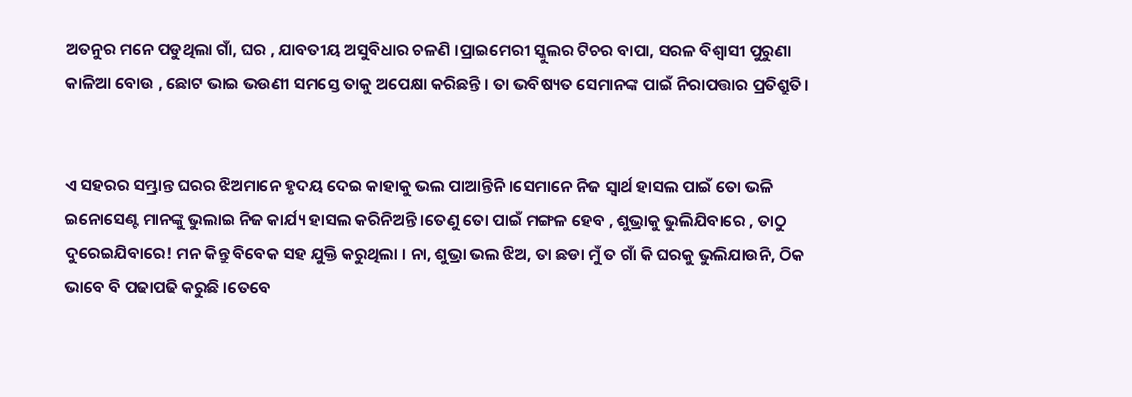ଅତନୁର ମନେ ପଡୁଥିଲା ଗାଁ, ଘର , ଯାବତୀୟ ଅସୁବିଧାର ଚଳଣି ।ପ୍ରାଇମେରୀ ସ୍କୁଲର ଟିଚର ବାପା, ସରଳ ବିଶ୍ୱାସୀ ପୁରୁଣା କାଳିଆ ବୋଉ , ଛୋଟ ଭାଇ ଭଉଣୀ ସମସ୍ତେ ତାକୁ ଅପେକ୍ଷା କରିଛନ୍ତି । ତା ଭବିଷ୍ୟତ ସେମାନଙ୍କ ପାଇଁ ନିରାପତ୍ତାର ପ୍ରତିଶ୍ରୁତି।


ଏ ସହରର ସମ୍ଭ୍ରାନ୍ତ ଘରର ଝିଅମାନେ ହୃଦୟ ଦେଇ କାହାକୁ ଭଲ ପାଆନ୍ତିନି ।ସେମାନେ ନିଜ ସ୍ୱାର୍ଥ ହାସଲ ପାଇଁ ତୋ ଭଳି ଇନୋସେଣ୍ଟ ମାନଙ୍କୁ ଭୁଲାଇ ନିଜ କାର୍ଯ୍ୟ ହାସଲ କରିନିଅନ୍ତି ।ତେଣୁ ତୋ ପାଇଁ ମଙ୍ଗଳ ହେବ , ଶୁଭ୍ରାକୁ ଭୁଲିଯିବାରେ , ତାଠୁ ଦୁରେଇଯିବାରେ! ମନ କିନ୍ତୁ ବିବେକ ସହ ଯୁକ୍ତି କରୁଥିଲା । ନା, ଶୁଭ୍ରା ଭଲ ଝିଅ, ତା ଛଡା ମୁଁ ତ ଗାଁ କି ଘରକୁ ଭୁଲିଯାଉନି, ଠିକ ଭାବେ ବି ପଢାପଢି କରୁଛି ।ତେବେ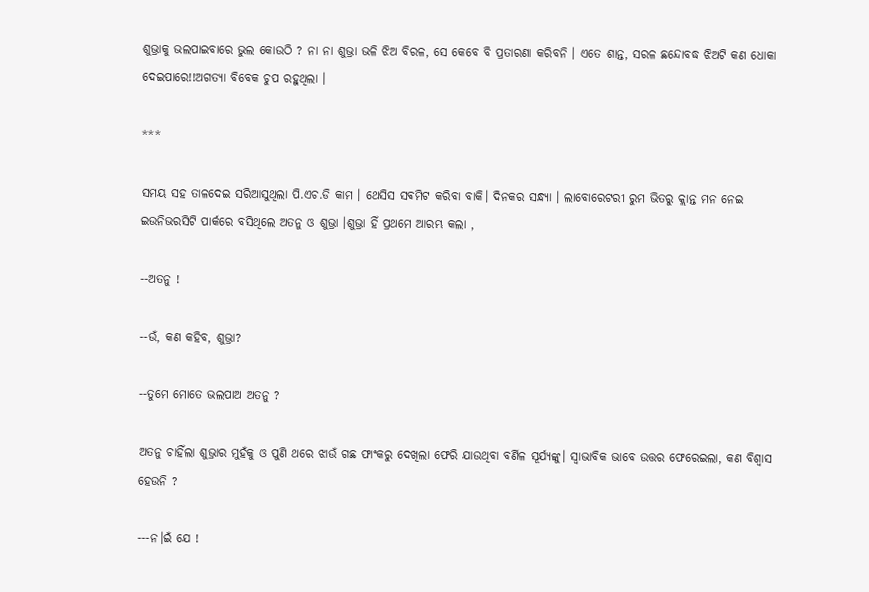ଶୁଭ୍ରାକୁ ଭଲପାଇବାରେ ଭୁଲ କୋଉଠି ? ନା ନା ଶୁଭ୍ରା ଭଳି ଝିଅ ବିରଳ, ସେ କେବେ ବି ପ୍ରତାରଣା କରିବନି । ଏତେ ଶାନ୍ତ, ସରଳ ଛନ୍ଦୋବଦ୍ଧ ଝିଅଟି କଣ ଧୋକା ଦେଇପାରେ!!ଅଗତ୍ୟା ବିବେକ ଚୁପ ରହୁଥିଲା ।

***

ସମୟ ସହ ତାଳଦେଇ ସରିଆସୁଥିଲା ପି.ଏଚ.ଡି କାମ । ଥେସିସ ସଵମିଟ କରିବା ବାକି। ଦିନକର ସନ୍ଧ୍ୟା । ଲାବୋରେଟରୀ ରୁମ ଭିତରୁ କ୍ଲାନ୍ତ ମନ ନେଇ ଇଉନିଭରସିଟି ପାର୍କରେ ବସିଥିଲେ ଅତନୁ ଓ ଶୁଭ୍ରା ।ଶୁଭ୍ରା ହିଁ ପ୍ରଥମେ ଆରମ୍ଭ କଲା ,

--ଅତନୁ !

--ଉଁ, କଣ କହିବ, ଶୁଭ୍ରା?

--ତୁମେ ମୋତେ ଭଲପାଅ ଅତନୁ ?

ଅତନୁ ଚାହିଁଲା ଶୁଭ୍ରାର ମୁହଁକୁ ଓ ପୁଣି ଥରେ ଝାଉଁ ଗଛ ଫାଂକରୁ ଦେଖିଲା ଫେରି ଯାଉଥିବା ବର୍ଣିଳ ସୂର୍ଯ୍ୟଙ୍କୁ। ସ୍ୱାଭାବିକ ଭାବେ ଉତ୍ତର ଫେରେଇଲା, କଣ ବିଶ୍ୱାସ ହେଉନି ?

---ନ।ଇଁ ଯେ !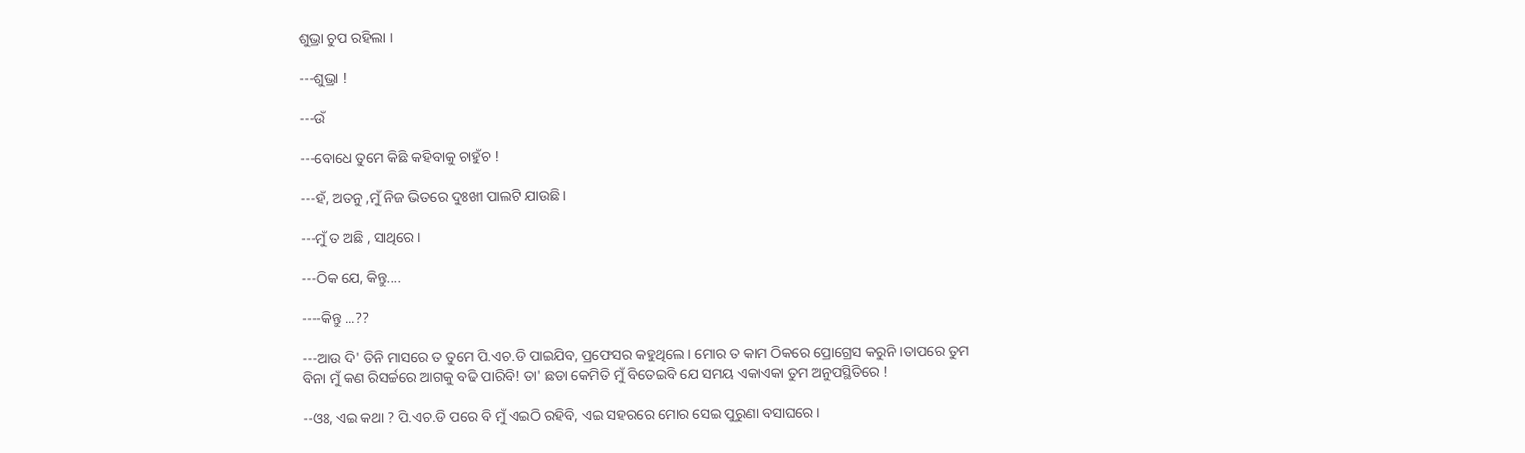ଶୁଭ୍ରା ଚୁପ ରହିଲା ।

---ଶୁଭ୍ରା !

---ଉଁ

---ବୋଧେ ତୁମେ କିଛି କହିବାକୁ ଚାହୁଁଚ !

---ହଁ, ଅତନୁ ,ମୁଁ ନିଜ ଭିତରେ ଦୁଃଖୀ ପାଲଟି ଯାଉଛି।

---ମୁଁ ତ ଅଛି , ସାଥିରେ ।

---ଠିକ ଯେ, କିନ୍ତୁ....

----କିନ୍ତୁ ...??

---ଆଉ ଦି' ତିନି ମାସରେ ତ ତୁମେ ପି.ଏଚ.ଡି ପାଇଯିବ, ପ୍ରଫେସର କହୁଥିଲେ । ମୋର ତ କାମ ଠିକରେ ପ୍ରୋଗ୍ରେସ କରୁନି ।ତାପରେ ତୁମ ବିନା ମୁଁ କଣ ରିସର୍ଚ୍ଚରେ ଆଗକୁ ବଢି ପାରିବି! ତା' ଛଡା କେମିତି ମୁଁ ବିତେଇବି ଯେ ସମୟ ଏକାଏକା ତୁମ ଅନୁପସ୍ଥିତିରେ !

--ଓଃ, ଏଇ କଥା ? ପି.ଏଚ.ଡି ପରେ ବି ମୁଁ ଏଇଠି ରହିବି, ଏଇ ସହରରେ ମୋର ସେଇ ପୁରୁଣା ବସାଘରେ।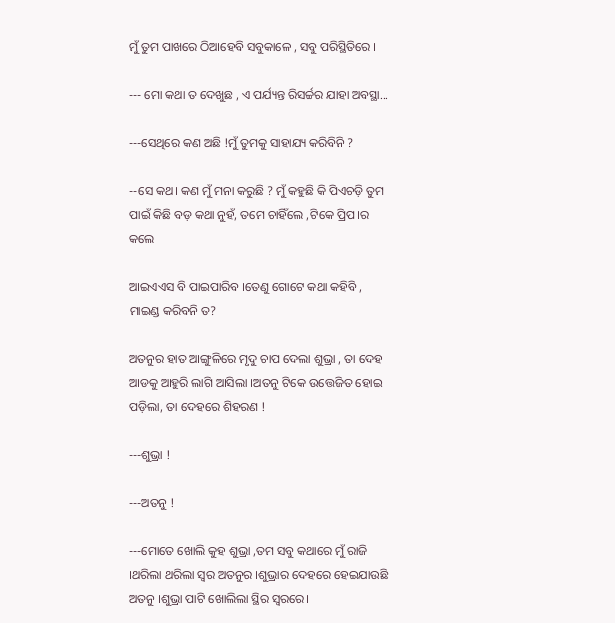ମୁଁ ତୁମ ପାଖରେ ଠିଆହେବି ସବୁକାଳେ , ସବୁ ପରିସ୍ଥିତିରେ ।

--- ମୋ କଥା ତ ଦେଖୁଛ , ଏ ପର୍ଯ୍ୟନ୍ତ ରିସର୍ଚ୍ଚର ଯାହା ଅବସ୍ଥା...

---ସେଥିରେ କଣ ଅଛି !ମୁଁ ତୁମକୁ ସାହାଯ୍ୟ କରିବିନି ?

--ସେ କଥ। କଣ ମୁଁ ମନା କରୁଛି ? ମୁଁ କହୁଛି କି ପିଏଚଡ଼ି ତୁମ ପାଇଁ କିଛି ବଡ଼ କଥା ନୁହଁ, ତମେ ଚାହିଁଲେ ,ଟିକେ ପ୍ରିପ।ର କଲେ

ଆଇଏଏସ ବି ପାଇପାରିବ ।ତେଣୁ ଗୋଟେ କଥା କହିବି , ମାଇଣ୍ଡ କରିବନି ତ?

ଅତନୁର ହାତ ଆଙ୍ଗୁଳିରେ ମୃଦୁ ଚାପ ଦେଲା ଶୁଭ୍ରା , ତା ଦେହ ଆଡକୁ ଆହୁରି ଲାଗି ଆସିଲା ।ଅତନୁ ଟିକେ ଉତ୍ତେଜିତ ହୋଇ ପଡ଼ିଲା, ତା ଦେହରେ ଶିହରଣ !

---ଶୁଭ୍ରା !

---ଅତନୁ !

---ମୋତେ ଖୋଲି କୁହ ଶୁଭ୍ରା ,ତମ ସବୁ କଥାରେ ମୁଁ ରାଜି ।ଥରିଲା ଥରିଲା ସ୍ୱର ଅତନୁର ।ଶୁଭ୍ରାର ଦେହରେ ହେଇଯାଉଛି ଅତନୁ ।ଶୁଭ୍ରା ପାଟି ଖୋଲିଲା ସ୍ଥିର ସ୍ୱରରେ।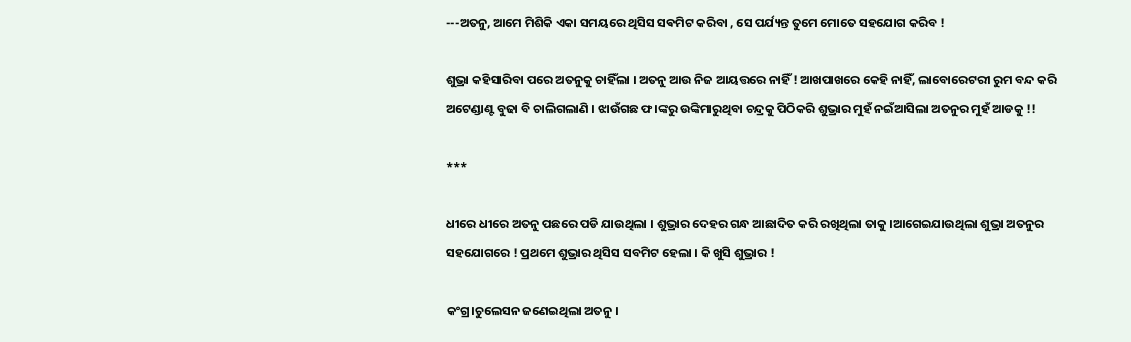---ଅତନୁ, ଆମେ ମିଶିକି ଏକା ସମୟରେ ଥିସିସ ସଵମିଟ କରିବା , ସେ ପର୍ଯ୍ୟନ୍ତ ତୁମେ ମୋତେ ସହଯୋଗ କରିବ !

ଶୁଭ୍ରା କହିସାରିବା ପରେ ଅତନୁକୁ ଚାହିଁଲା । ଅତନୁ ଆଉ ନିଜ ଆୟତ୍ତରେ ନାହିଁ ! ଆଖପାଖରେ କେହି ନାହିଁ, ଲାବୋରେଟରୀ ରୁମ ବନ୍ଦ କରି ଅଟେଣ୍ଡାଣ୍ଟ ବୁଢା ବି ଚାଲିଗଲାଣି । ଝାଉଁଗଛ ଫ।ଙ୍କରୁ ଉଙ୍କିମାରୁଥିବା ଚନ୍ଦ୍ରକୁ ପିଠିକରି ଶୁଭ୍ରାର ମୁହଁ ନଇଁଆସିଲା ଅତନୁର ମୁହଁ ଆଡକୁ !!

***

ଧୀରେ ଧୀରେ ଅତନୁ ପଛରେ ପଡି ଯାଉଥିଲା । ଶୁଭ୍ରାର ଦେହର ଗନ୍ଧ ଆଛାଦିତ କରି ରଖିଥିଲା ତାକୁ ।ଆଗେଇଯାଉଥିଲା ଶୁଭ୍ରା ଅତନୁର ସହଯୋଗରେ ! ପ୍ରଥମେ ଶୁଭ୍ରାର ଥିସିସ ସବମିଟ ହେଲା । କି ଖୁସି ଶୁଭ୍ରାର !

କଂଗ୍ର।ଚୁଲେସନ ଜଣେଇଥିଲା ଅତନୁ ।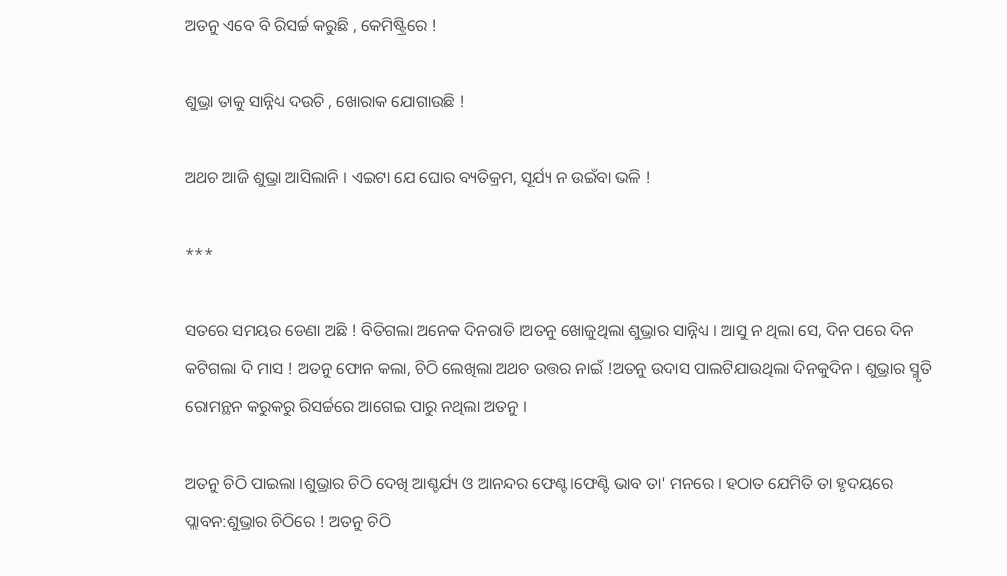ଅତନୁ ଏବେ ବି ରିସର୍ଚ୍ଚ କରୁଛି , କେମିଷ୍ଟ୍ରିରେ !

ଶୁଭ୍ରା ତାକୁ ସାନ୍ନିଧ୍ୟ ଦଉଚି , ଖୋରାକ ଯୋଗାଉଛି !

ଅଥଚ ଆଜି ଶୁଭ୍ରା ଆସିଲାନି । ଏଇଟା ଯେ ଘୋର ବ୍ୟତିକ୍ରମ, ସୂର୍ଯ୍ୟ ନ ଉଇଁବା ଭଳି !

***

ସତରେ ସମୟର ଡେଣା ଅଛି ! ବିତିଗଲା ଅନେକ ଦିନରାତି ।ଅତନୁ ଖୋଜୁଥିଲା ଶୁଭ୍ରାର ସାନ୍ନିଧ୍ୟ । ଆସୁ ନ ଥିଲା ସେ, ଦିନ ପରେ ଦିନ କଟିଗଲା ଦି ମାସ ! ଅତନୁ ଫୋନ କଲା, ଚିଠି ଲେଖିଲା ଅଥଚ ଉତ୍ତର ନାଇଁ !ଅତନୁ ଉଦାସ ପାଲଟିଯାଉଥିଲା ଦିନକୁଦିନ । ଶୁଭ୍ରାର ସ୍ମୃତି ରୋମନ୍ଥନ କରୁକରୁ ରିସର୍ଚ୍ଚରେ ଆଗେଇ ପାରୁ ନଥିଲା ଅତନୁ ।

ଅତନୁ ଚିଠି ପାଇଲା ।ଶୁଭ୍ରାର ଚିଠି ଦେଖି ଆଶ୍ଚର୍ଯ୍ୟ ଓ ଆନନ୍ଦର ଫେଣ୍ଟ।ଫେଣ୍ଟି ଭାବ ତା' ମନରେ । ହଠାତ ଯେମିତି ତା ହୃଦୟରେ ପ୍ଲାବନ:ଶୁଭ୍ରାର ଚିଠିରେ ! ଅତନୁ ଚିଠି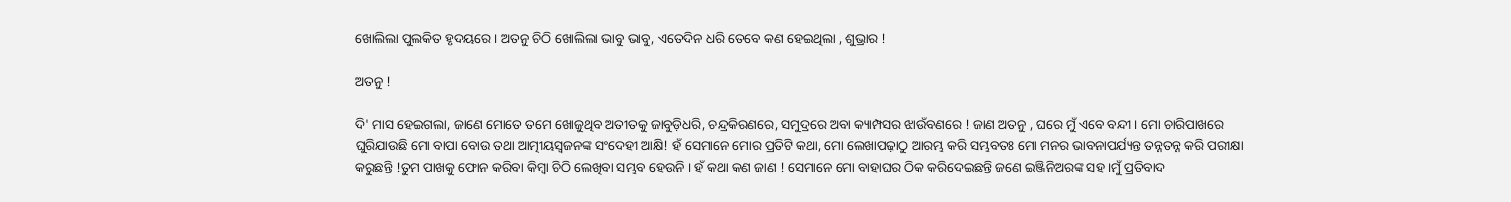ଖୋଲିଲା ପୁଲକିତ ହୃଦୟରେ । ଅତନୁ ଚିଠି ଖୋଲିଲା ଭାବୁ ଭାବୁ, ଏତେଦିନ ଧରି ତେବେ କଣ ହେଇଥିଲା , ଶୁଭ୍ରାର !

ଅତନୁ !

ଦି' ମାସ ହେଇଗଲା, ଜାଣେ ମୋତେ ତମେ ଖୋଜୁଥିବ ଅତୀତକୁ ଜାବୁଡ଼ିଧରି, ଚନ୍ଦ୍ରକିରଣରେ, ସମୁଦ୍ରରେ ଅବା କ୍ୟାମ୍ପସର ଝାଉଁବଣରେ ! ଜାଣ ଅତନୁ , ଘରେ ମୁଁ ଏବେ ବନ୍ଦୀ । ମୋ ଚାରିପାଖରେ ଘୁରିଯାଉଛି ମୋ ବାପା ବୋଉ ତଥା ଆତ୍ମୀୟସ୍ୱଜନଙ୍କ ସଂଦେହୀ ଆକ୍ଷି! ହଁ ସେମାନେ ମୋର ପ୍ରତିଟି କଥା, ମୋ ଲେଖାପଢ଼ାଠୁ ଆରମ୍ଭ କରି ସମ୍ଭବତଃ ମୋ ମନର ଭାବନାପର୍ଯ୍ୟନ୍ତ ତନ୍ନତନ୍ନ କରି ପରୀକ୍ଷା କରୁଛନ୍ତି !ତୁମ ପାଖକୁ ଫୋନ କରିବା କିମ୍ବା ଚିଠି ଲେଖିବା ସମ୍ଭବ ହେଉନି । ହଁ କଥା କଣ ଜାଣ ! ସେମାନେ ମୋ ବାହାଘର ଠିକ କରିଦେଇଛନ୍ତି ଜଣେ ଇଞ୍ଜିନିଅରଙ୍କ ସହ ।ମୁଁ ପ୍ରତିବାଦ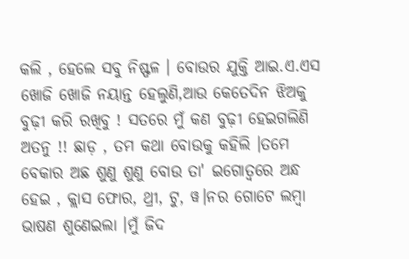କଲି , ହେଲେ ସବୁ ନିଷ୍ଫଳ । ବୋଉର ଯୁକ୍ତି ଆଇ.ଏ.ଏସ ଖୋଜି ଖୋଜି ନୟାନ୍ତ ହେଲୁଣି,ଆଉ କେତେଦିନ ଝିଅକୁ ବୁଢ଼ୀ କରି ରଖିବୁ ! ସତରେ ମୁଁ କଣ ବୁଢ଼ୀ ହେଇଗଲିଣି ଅତନୁ !! ଛାଡ଼ , ତମ କଥା ବୋଉକୁ କହିଲି ।ତମେ ବେକାର ଅଛ ଶୁଣୁ ଶୁଣୁ ବୋଉ ତା' ଇଗୋତ୍ୱରେ ଅନ୍ଧ ହେଇ , କ୍ଲାସ ଫୋର, ଥ୍ରୀ, ଟୁ, ୱ।ନର ଗୋଟେ ଲମ୍ବା ଭାଷଣ ଶୁଣେଇଲା ।ମୁଁ ଜିଦ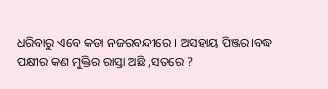ଧରିବାରୁ ଏବେ କଡା ନଜରବନ୍ଦୀରେ । ଅସହାୟ ପିଞ୍ଜର।ବଦ୍ଧ ପକ୍ଷୀର କଣ ମୁକ୍ତିର ରାସ୍ତା ଅଛି ,ସତରେ ?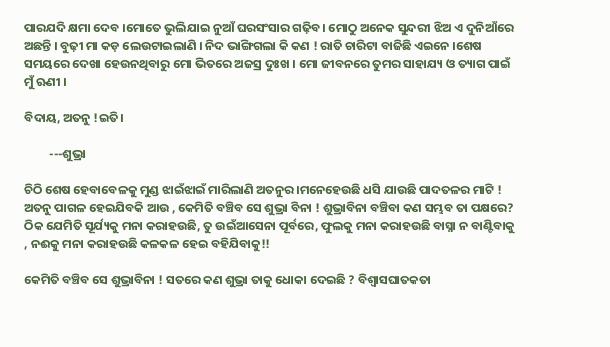ପାରଯଦି କ୍ଷମା ଦେବ ।ମୋତେ ଭୁଲିଯାଇ ନୁଆଁ ଘରସଂସାର ଗଢ଼ିବ। ମୋଠୁ ଅନେକ ସୁନ୍ଦରୀ ଝିଅ ଏ ଦୁନିଆଁରେ ଅଛନ୍ତି । ବୁଢ଼ୀ ମା କଡ଼ ଲେଉଟାଇଲାଣି । ନିଦ ଭାଙ୍ଗିଗଲା କି କଣ ! ରାତି ଚାରିଟା ବାଜିଛି ଏଇନେ ।ଶେଷ ସମୟରେ ଦେଖା ହେଉନଥିବାରୁ ମୋ ଭିତରେ ଅଜସ୍ର ଦୁଃଖ । ମୋ ଜୀବନରେ ତୁମର ସାହାଯ୍ୟ ଓ ତ୍ୟାଗ ପାଇଁ ମୁଁ ଋଣୀ ।

ବିଦାୟ, ଅତନୁ !ଇତି।

         ---ଶୁଭ୍ରା

ଚିଠି ଶେଷ ହେବାବେଳକୁ ମୁଣ୍ଡ ଝାଇଁଝାଇଁ ମାରିଲାଣି ଅତନୁର ।ମନେହେଉଛି ଧସି ଯାଉଛି ପାଦତଳର ମାଟି ! ଅତନୁ ପାଗଳ ହେଇଯିବକି ଆଉ , କେମିତି ବଞ୍ଚିବ ସେ ଶୁଭ୍ରା ବିନା ! ଶୁଭ୍ରାବିନା ବଞ୍ଚିବା କଣ ସମ୍ଭବ ତା ପକ୍ଷରେ? ଠିକ ଯେମିତି ସୂର୍ଯ୍ୟକୁ ମନା କରାହଉଛି, ତୁ ଉଇଁଆସେନା ପୂର୍ବରେ, ଫୁଲକୁ ମନା କରାହଉଛି ବାସ୍ନା ନ ବାଣ୍ଟିବାକୁ , ନଈକୁ ମନା କରାହଉଛି କଳକଳ ହେଇ ବହିଯିବାକୁ!!

କେମିତି ବଞ୍ଚିବ ସେ ଶୁଭ୍ରାବିନା ! ସତରେ କଣ ଶୁଭ୍ରା ତାକୁ ଧୋକା ଦେଇଛି ? ବିଶ୍ୱାସଘାତକତା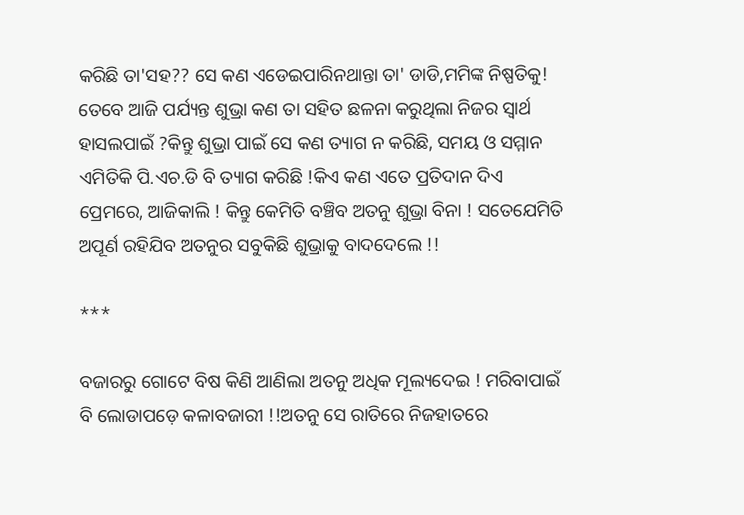କରିଛି ତା'ସହ?? ସେ କଣ ଏଡେଇପାରିନଥାନ୍ତା ତା' ଡାଡି,ମମିଙ୍କ ନିଷ୍ପତିକୁ! ତେବେ ଆଜି ପର୍ଯ୍ୟନ୍ତ ଶୁଭ୍ରା କଣ ତା ସହିତ ଛଳନା କରୁଥିଲା ନିଜର ସ୍ୱାର୍ଥ ହାସଲପାଇଁ ?କିନ୍ତୁ ଶୁଭ୍ରା ପାଇଁ ସେ କଣ ତ୍ୟାଗ ନ କରିଛି, ସମୟ ଓ ସମ୍ମାନ ଏମିତିକି ପି.ଏଚ.ଡି ବି ତ୍ୟାଗ କରିଛି !କିଏ କଣ ଏତେ ପ୍ରତିଦାନ ଦିଏ ପ୍ରେମରେ, ଆଜିକାଲି ! କିନ୍ତୁ କେମିତି ବଞ୍ଚିବ ଅତନୁ ଶୁଭ୍ରା ବିନା ! ସତେଯେମିତି ଅପୂର୍ଣ ରହିଯିବ ଅତନୁର ସବୁକିଛି ଶୁଭ୍ରାକୁ ବାଦଦେଲେ !!

***

ବଜାରରୁ ଗୋଟେ ବିଷ କିଣି ଆଣିଲା ଅତନୁ ଅଧିକ ମୂଲ୍ୟଦେଇ ! ମରିବାପାଇଁ ବି ଲୋଡାପଡ଼େ କଳାବଜାରୀ !!ଅତନୁ ସେ ରାତିରେ ନିଜହାତରେ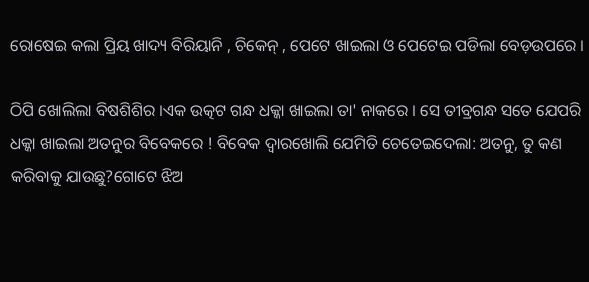ରୋଷେଇ କଲା ପ୍ରିୟ ଖାଦ୍ୟ ବିରିୟାନି , ଚିକେନ୍ , ପେଟେ ଖାଇଲା ଓ ପେଟେଇ ପଡିଲା ବେଡ଼ଉପରେ ।

ଠିପି ଖୋଲିଲା ବିଷଶିଶିର ।ଏକ ଉତ୍କଟ ଗନ୍ଧ ଧକ୍କା ଖାଇଲା ତା' ନାକରେ । ସେ ତୀବ୍ରଗନ୍ଧ ସତେ ଯେପରି ଧକ୍କା ଖାଇଲା ଅତନୁର ବିବେକରେ ! ବିବେକ ଦ୍ୱାରଖୋଲି ଯେମିତି ଚେତେଇଦେଲା: ଅତନୁ, ତୁ କଣ କରିବାକୁ ଯାଉଛୁ?ଗୋଟେ ଝିଅ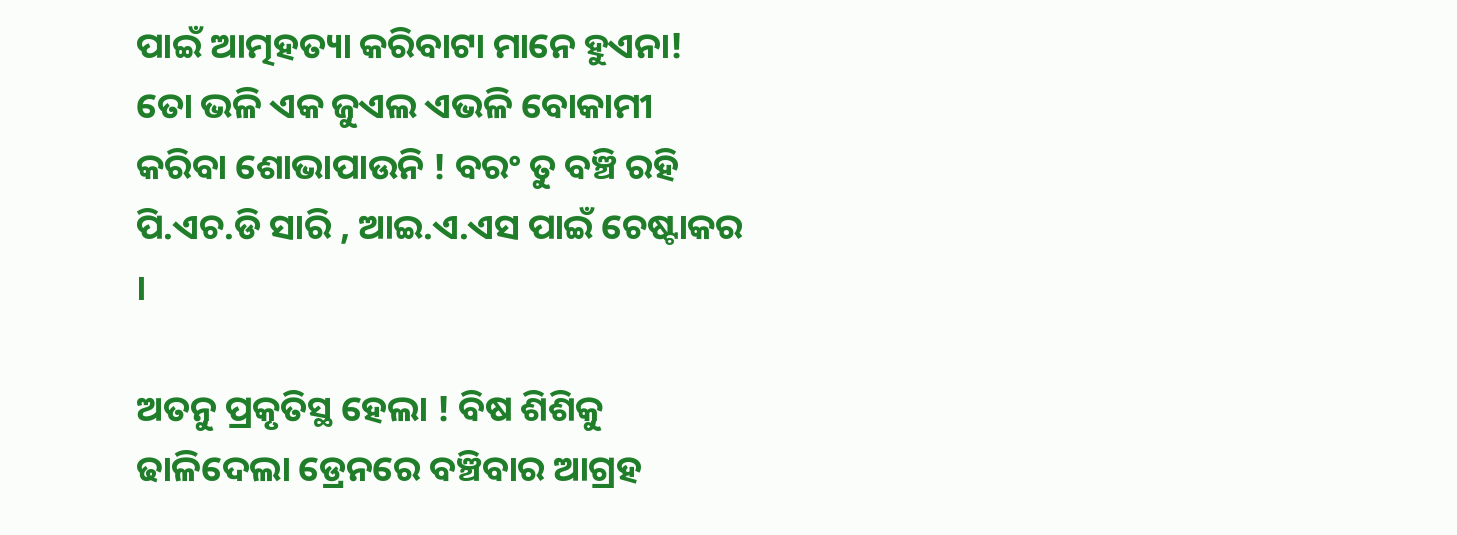ପାଇଁ ଆତ୍ମହତ୍ୟା କରିବାଟା ମାନେ ହୁଏନା! ତୋ ଭଳି ଏକ ଜୁଏଲ ଏଭଳି ବୋକାମୀ କରିବା ଶୋଭାପାଉନି ! ବରଂ ତୁ ବଞ୍ଚି ରହି ପି.ଏଚ.ଡି ସାରି , ଆଇ.ଏ.ଏସ ପାଇଁ ଚେଷ୍ଟାକର ।

ଅତନୁ ପ୍ରକୃତିସ୍ଥ ହେଲା ! ବିଷ ଶିଶିକୁ ଢାଳିଦେଲା ଡ୍ରେନରେ ବଞ୍ଚିବାର ଆଗ୍ରହ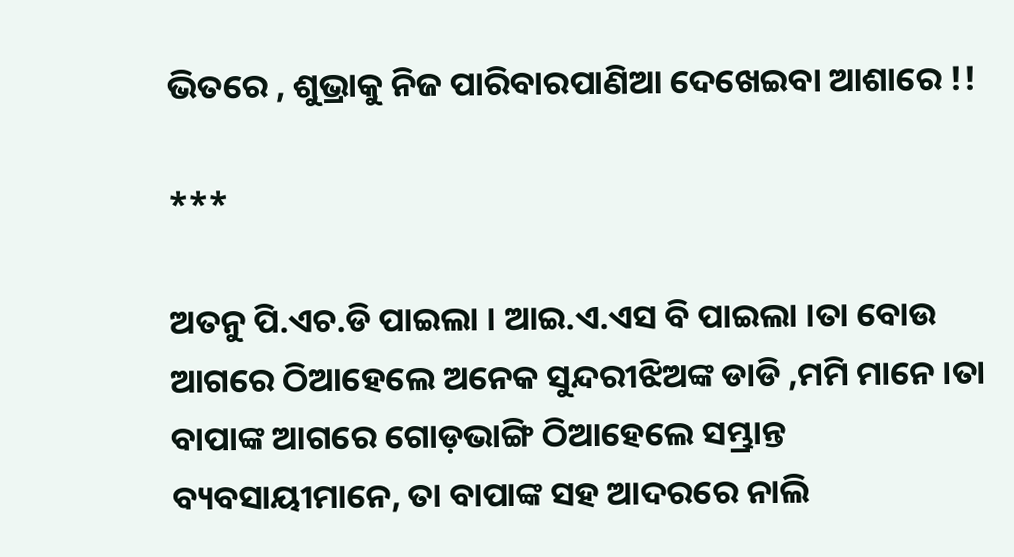ଭିତରେ , ଶୁଭ୍ରାକୁ ନିଜ ପାରିବାରପାଣିଆ ଦେଖେଇବା ଆଶାରେ !!

***

ଅତନୁ ପି.ଏଚ.ଡି ପାଇଲା । ଆଇ.ଏ.ଏସ ବି ପାଇଲା ।ତା ବୋଉ ଆଗରେ ଠିଆହେଲେ ଅନେକ ସୁନ୍ଦରୀଝିଅଙ୍କ ଡାଡି ,ମମି ମାନେ ।ତା ବାପାଙ୍କ ଆଗରେ ଗୋଡ଼ଭାଙ୍ଗି ଠିଆହେଲେ ସମ୍ଭ୍ରାନ୍ତ ବ୍ୟବସାୟୀମାନେ, ତା ବାପାଙ୍କ ସହ ଆଦରରେ ନାଲି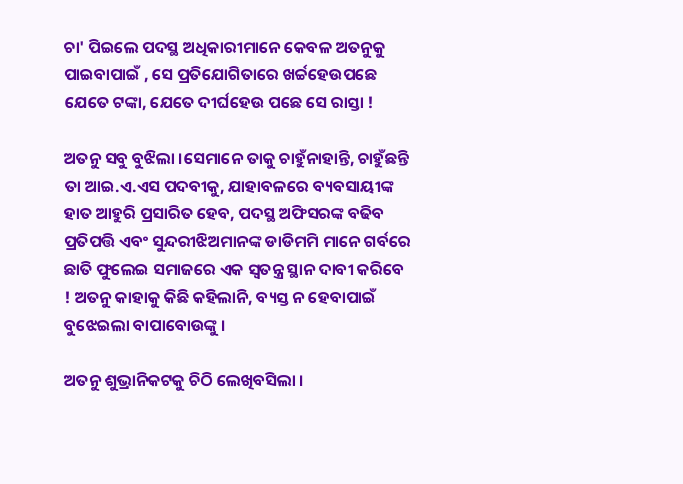ଚା' ପିଇଲେ ପଦସ୍ଥ ଅଧିକାରୀମାନେ କେବଳ ଅତନୁକୁ ପାଇବାପାଇଁ , ସେ ପ୍ରତିଯୋଗିତାରେ ଖର୍ଚ୍ଚହେଉପଛେ ଯେତେ ଟଙ୍କା, ଯେତେ ଦୀର୍ଘହେଉ ପଛେ ସେ ରାସ୍ତା !

ଅତନୁ ସବୁ ବୁଝିଲା ।ସେମାନେ ତାକୁ ଚାହୁଁନାହାନ୍ତି, ଚାହୁଁଛନ୍ତି ତା ଆଇ.ଏ.ଏସ ପଦବୀକୁ, ଯାହାବଳରେ ବ୍ୟବସାୟୀଙ୍କ ହାତ ଆହୁରି ପ୍ରସାରିତ ହେବ, ପଦସ୍ଥ ଅଫିସରଙ୍କ ବଢିବ ପ୍ରତିପତ୍ତି ଏବଂ ସୁନ୍ଦରୀଝିଅମାନଙ୍କ ଡାଡିମମି ମାନେ ଗର୍ବରେ ଛାତି ଫୁଲେଇ ସମାଜରେ ଏକ ସ୍ୱତନ୍ତ୍ର ସ୍ଥାନ ଦାବୀ କରିବେ ! ଅତନୁ କାହାକୁ କିଛି କହିଲାନି, ବ୍ୟସ୍ତ ନ ହେବାପାଇଁ ବୁଝେଇଲା ବାପାବୋଉଙ୍କୁ ।

ଅତନୁ ଶୁଭ୍ରାନିକଟକୁ ଚିଠି ଲେଖିବସିଲା ।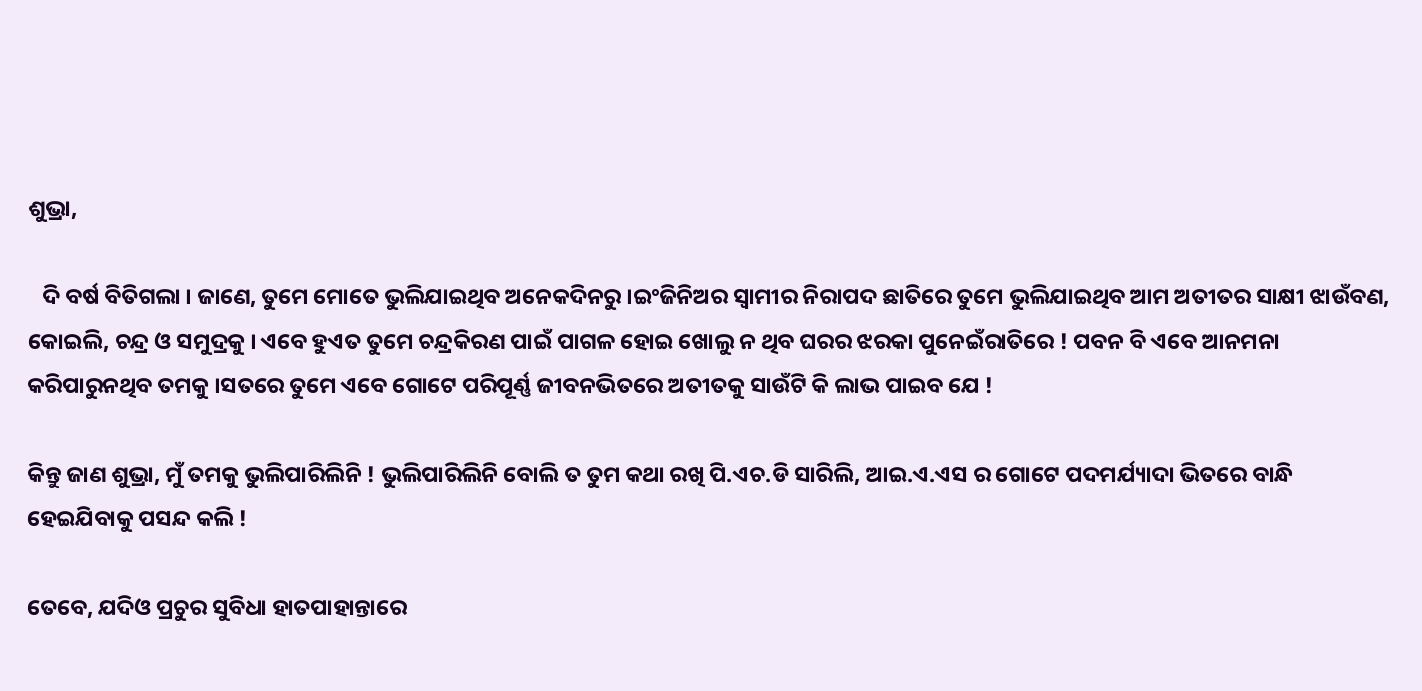ଶୁଭ୍ରା,

   ଦି ବର୍ଷ ବିତିଗଲା । ଜାଣେ, ତୁମେ ମୋତେ ଭୁଲିଯାଇଥିବ ଅନେକଦିନରୁ ।ଇଂଜିନିଅର ସ୍ୱାମୀର ନିରାପଦ ଛାତିରେ ତୁମେ ଭୁଲିଯାଇଥିବ ଆମ ଅତୀତର ସାକ୍ଷୀ ଝାଉଁବଣ, କୋଇଲି, ଚନ୍ଦ୍ର ଓ ସମୁଦ୍ରକୁ । ଏବେ ହୁଏତ ତୁମେ ଚନ୍ଦ୍ରକିରଣ ପାଇଁ ପାଗଳ ହୋଇ ଖୋଲୁ ନ ଥିବ ଘରର ଝରକା ପୁନେଇଁରାତିରେ ! ପବନ ବି ଏବେ ଆନମନା କରିପାରୁନଥିବ ତମକୁ ।ସତରେ ତୁମେ ଏବେ ଗୋଟେ ପରିପୂର୍ଣ୍ଣ ଜୀବନଭିତରେ ଅତୀତକୁ ସାଉଁଟି କି ଲାଭ ପାଇବ ଯେ !

କିନ୍ତୁ ଜାଣ ଶୁଭ୍ରା, ମୁଁ ତମକୁ ଭୁଲିପାରିଲିନି ! ଭୁଲିପାରିଲିନି ବୋଲି ତ ତୁମ କଥା ରଖି ପି.ଏଚ.ଡି ସାରିଲି, ଆଇ.ଏ.ଏସ ର ଗୋଟେ ପଦମର୍ଯ୍ୟାଦା ଭିତରେ ବାନ୍ଧି ହେଇଯିବାକୁ ପସନ୍ଦ କଲି !

ତେବେ, ଯଦିଓ ପ୍ରଚୁର ସୁବିଧା ହାତପାହାନ୍ତାରେ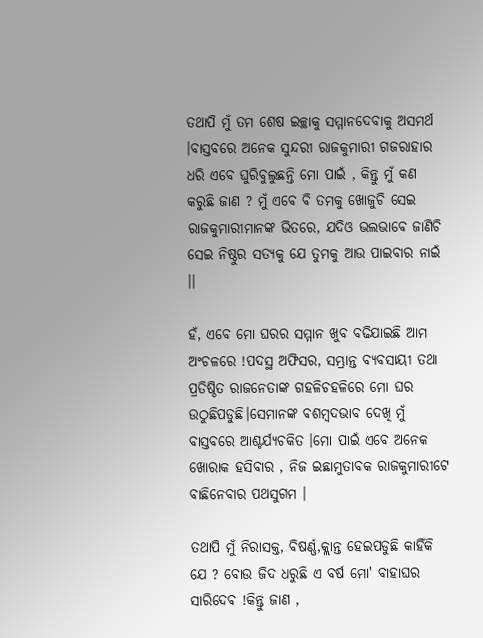ତଥାପି ମୁଁ ତମ ଶେଷ ଇଚ୍ଛାକୁ ସମ୍ମାନଦେବାକୁ ଅସମର୍ଥ ।ବାସ୍ତବରେ ଅନେକ ସୁନ୍ଦରୀ ରାଜକୁମାରୀ ଗଜରାହାର ଧରି ଏବେ ଘୁରିବୁଲୁଛନ୍ତି ମୋ ପାଇଁ , କିନ୍ତୁ ମୁଁ କଣ କରୁଛି ଜାଣ ? ମୁଁ ଏବେ ବି ତମକୁ ଖୋଜୁଚି ସେଇ ରାଜକୁମାରୀମାନଙ୍କ ଭିତରେ, ଯଦିଓ ଭଲଭାବେ ଜାଣିଚି ସେଇ ନିଷ୍ଠୁର ସତ୍ୟକୁ ଯେ ତୁମକୁ ଆଉ ପାଇବାର ନାଇଁ ।।

ହଁ, ଏବେ ମୋ ଘରର ସମ୍ମାନ ଖୁବ ବଢିଯାଇଛି ଆମ ଅଂଚଳରେ !ପଦସ୍ଥ ଅଫିସର, ସମ୍ଭ୍ରାନ୍ତ ବ୍ୟବସାୟୀ ତଥା ପ୍ରତିଷ୍ଠିତ ରାଜନେତାଙ୍କ ଗହଳିଚହଳିରେ ମୋ ଘର ଉଠୁଛିପଡୁଛି।ସେମାନଙ୍କ ଵଶମ୍ବଦଭାବ ଦେଖି ମୁଁ ବାସ୍ତବରେ ଆଶ୍ଚର୍ଯ୍ୟଚକିତ ।ମୋ ପାଇଁ ଏବେ ଅନେକ ଖୋରାକ ହସିବାର , ନିଜ ଇଛାମୁତାବକ ରାଜକୁମାରୀଟେ ବାଛିନେବାର ପଥସୁଗମ ।

ତଥାପି ମୁଁ ନିରାସକ୍ତ, ବିଷର୍ଣ୍ଣ,କ୍ଲାନ୍ତ ହେଇପଡୁଛି କାହିଁକି ଯେ ? ବୋଉ ଜିଦ ଧରୁଛି ଏ ବର୍ଷ ମୋ' ବାହାଘର ସାରିଦେଵ !କିନ୍ତୁ ଜାଣ ,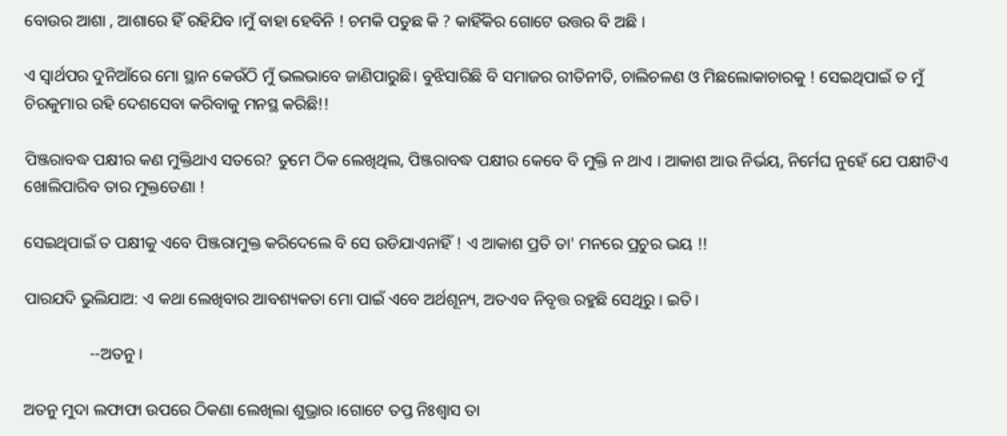ବୋଉର ଆଶା , ଆଶାରେ ହିଁ ରହିଯିବ ।ମୁଁ ବାହା ହେବିନି ! ଚମକି ପଡୁଛ କି ? କାହିଁକିର ଗୋଟେ ଉତ୍ତର ବି ଅଛି ।

ଏ ସ୍ୱାର୍ଥପର ଦୁନିଆଁରେ ମୋ ସ୍ଥାନ କେଉଁଠି ମୁଁ ଭଲଭାବେ ଜାଣିପାରୁଛି। ବୁଝିସାରିଛି ବି ସମାଜର ରୀତିନୀତି, ଚାଲିଚଳଣ ଓ ମିଛଲୋକାଚାରକୁ ! ସେଇଥିପାଇଁ ତ ମୁଁ ଚିରକୁମାର ରହି ଦେଶସେବା କରିବାକୁ ମନସ୍ଥ କରିଛି!!

ପିଞ୍ଜରାବଦ୍ଧ ପକ୍ଷୀର କଣ ମୁକ୍ତିଥାଏ ସତରେ? ତୁମେ ଠିକ ଲେଖିଥିଲ, ପିଞ୍ଜରାବଦ୍ଧ ପକ୍ଷୀର କେବେ ବି ମୁକ୍ତି ନ ଥାଏ । ଆକାଶ ଆଉ ନିର୍ଭୟ, ନିର୍ମେଘ ନୁହେଁ ଯେ ପକ୍ଷୀଟିଏ ଖୋଲିପାରିବ ତାର ମୁକ୍ତଡେଣା !

ସେଇଥିପାଇଁ ତ ପକ୍ଷୀକୁ ଏବେ ପିଞ୍ଜରାମୁକ୍ତ କରିଦେଲେ ବି ସେ ଉଡିଯାଏନାହିଁ ! ଏ ଆକାଶ ପ୍ରତି ତା' ମନରେ ପ୍ରଚୁର ଭୟ !!

ପାରଯଦି ଭୁଲିଯାଅ: ଏ କଥା ଲେଖିବାର ଆବଶ୍ୟକତା ମୋ ପାଇଁ ଏବେ ଅର୍ଥଶୂନ୍ୟ, ଅତଏବ ନିବୃତ୍ତ ରହୁଛି ସେଥିରୁ । ଇତି।

                --ଅତନୁ ।

ଅତନୁ ମୁଦା ଲଫାଫା ଉପରେ ଠିକଣା ଲେଖିଲା ଶୁଭ୍ରାର ।ଗୋଟେ ତପ୍ତ ନିଃଶ୍ୱାସ ତା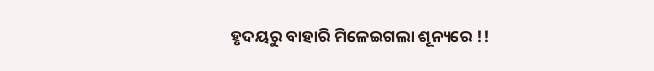ହୃଦୟରୁ ବାହାରି ମିଳେଇଗଲା ଶୂନ୍ୟରେ !!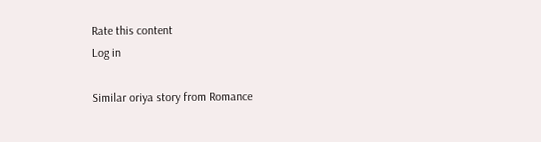Rate this content
Log in

Similar oriya story from Romance